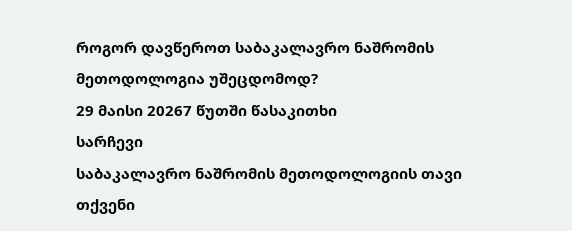როგორ დავწეროთ საბაკალავრო ნაშრომის მეთოდოლოგია უშეცდომოდ?
29 მაისი 20267 წუთში წასაკითხი
სარჩევი
საბაკალავრო ნაშრომის მეთოდოლოგიის თავი თქვენი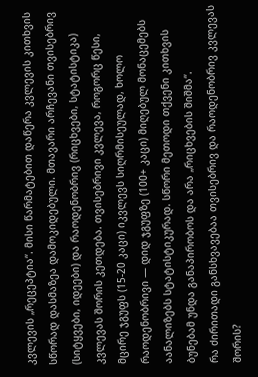კვლევის „რეცეპტია“. მისი წარმატებით დაწერა კვლევის კითხვის სწორად დასმაზეა დამოკიდებული. მთავარი არჩევანი თვისებრივ (სიტყვები, იდეები) და რაოდენობრივ (რიცხვები, სტატისტიკა) კვლევას შორის კეთდება. თვისებრივი კვლევა, როგორც წესი, მცირე ჯგუფს (15-20 კაცი) იკვლევს სიღრმისეულად, ხოლო რაოდენობრივი — დიდ ჯგუფზე (100+ კაცი) მიღებულ მონაცემებს აანალიზებს სტატისტიკურად. სწორი მეთოდი თქვენი კითხვის ბუნებამ უნდა განაპირობოს და არა „რიცხვების შიშმა“.
რა ძირითადი განსხვავებაა თვისებრივ და რაოდენობრივ კვლევას შორის?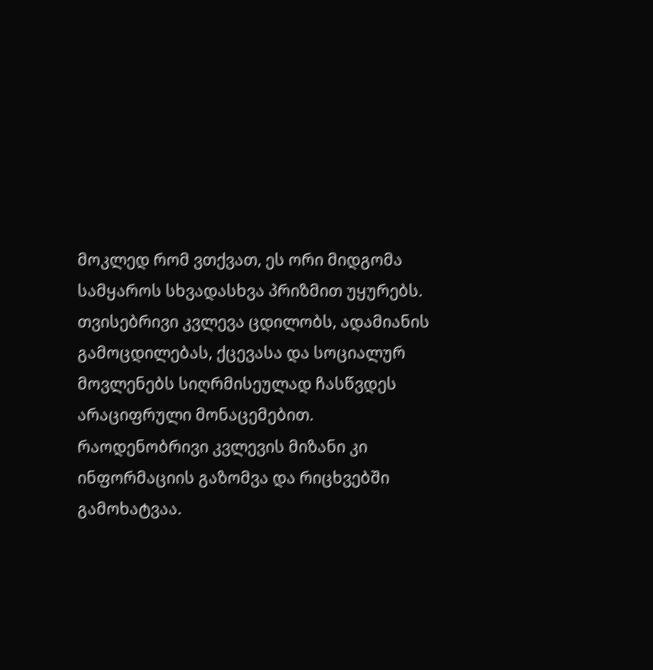მოკლედ რომ ვთქვათ, ეს ორი მიდგომა სამყაროს სხვადასხვა პრიზმით უყურებს. თვისებრივი კვლევა ცდილობს, ადამიანის გამოცდილებას, ქცევასა და სოციალურ მოვლენებს სიღრმისეულად ჩასწვდეს არაციფრული მონაცემებით. რაოდენობრივი კვლევის მიზანი კი ინფორმაციის გაზომვა და რიცხვებში გამოხატვაა.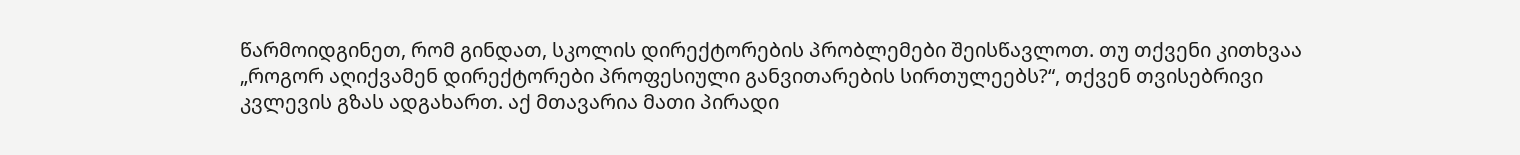წარმოიდგინეთ, რომ გინდათ, სკოლის დირექტორების პრობლემები შეისწავლოთ. თუ თქვენი კითხვაა „როგორ აღიქვამენ დირექტორები პროფესიული განვითარების სირთულეებს?“, თქვენ თვისებრივი კვლევის გზას ადგახართ. აქ მთავარია მათი პირადი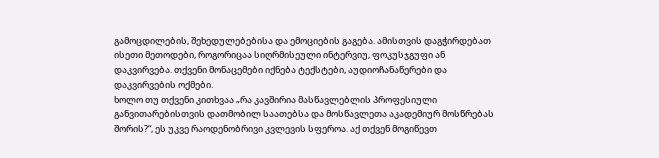გამოცდილების, შეხედულებებისა და ემოციების გაგება. ამისთვის დაგჭირდებათ ისეთი მეთოდები, როგორიცაა სიღრმისეული ინტერვიუ, ფოკუსჯგუფი ან დაკვირვება. თქვენი მონაცემები იქნება ტექსტები, აუდიოჩანაწერები და დაკვირვების ოქმები.
ხოლო თუ თქვენი კითხვაა „რა კავშირია მასწავლებლის პროფესიული განვითარებისთვის დათმობილ საათებსა და მოსწავლეთა აკადემიურ მოსწრებას შორის?“, ეს უკვე რაოდენობრივი კვლევის სფეროა. აქ თქვენ მოგიწევთ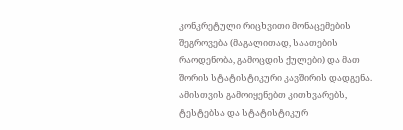კონკრეტული რიცხვითი მონაცემების შეგროვება (მაგალითად, საათების რაოდენობა, გამოცდის ქულები) და მათ შორის სტატისტიკური კავშირის დადგენა. ამისთვის გამოიყენებთ კითხვარებს, ტესტებსა და სტატისტიკურ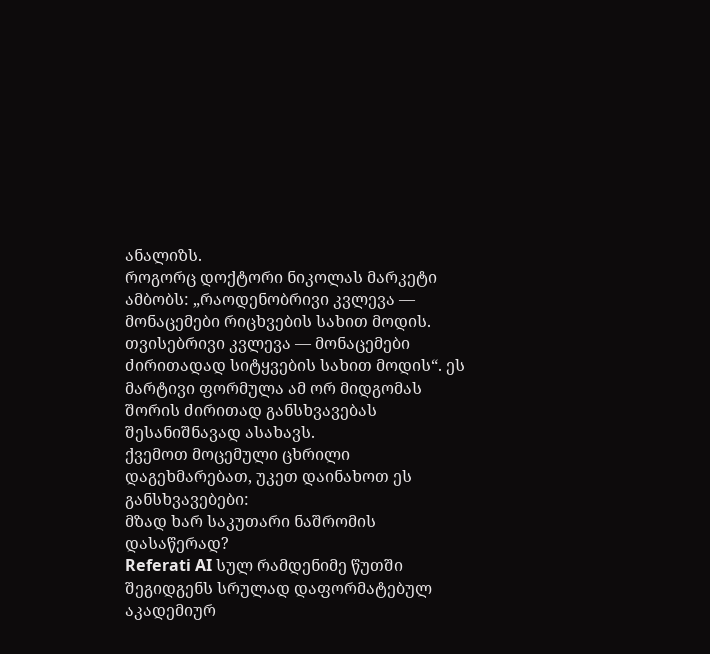ანალიზს.
როგორც დოქტორი ნიკოლას მარკეტი ამბობს: „რაოდენობრივი კვლევა — მონაცემები რიცხვების სახით მოდის. თვისებრივი კვლევა — მონაცემები ძირითადად სიტყვების სახით მოდის“. ეს მარტივი ფორმულა ამ ორ მიდგომას შორის ძირითად განსხვავებას შესანიშნავად ასახავს.
ქვემოთ მოცემული ცხრილი დაგეხმარებათ, უკეთ დაინახოთ ეს განსხვავებები:
მზად ხარ საკუთარი ნაშრომის დასაწერად?
Referati AI სულ რამდენიმე წუთში შეგიდგენს სრულად დაფორმატებულ აკადემიურ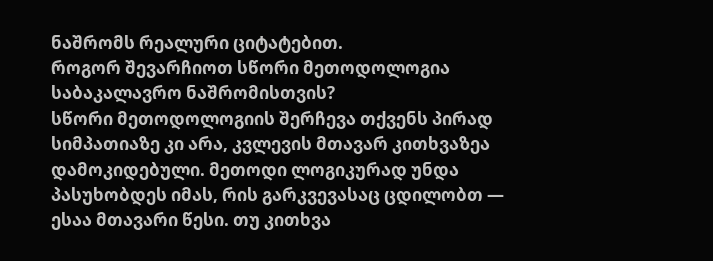ნაშრომს რეალური ციტატებით.
როგორ შევარჩიოთ სწორი მეთოდოლოგია საბაკალავრო ნაშრომისთვის?
სწორი მეთოდოლოგიის შერჩევა თქვენს პირად სიმპათიაზე კი არა, კვლევის მთავარ კითხვაზეა დამოკიდებული. მეთოდი ლოგიკურად უნდა პასუხობდეს იმას, რის გარკვევასაც ცდილობთ — ესაა მთავარი წესი. თუ კითხვა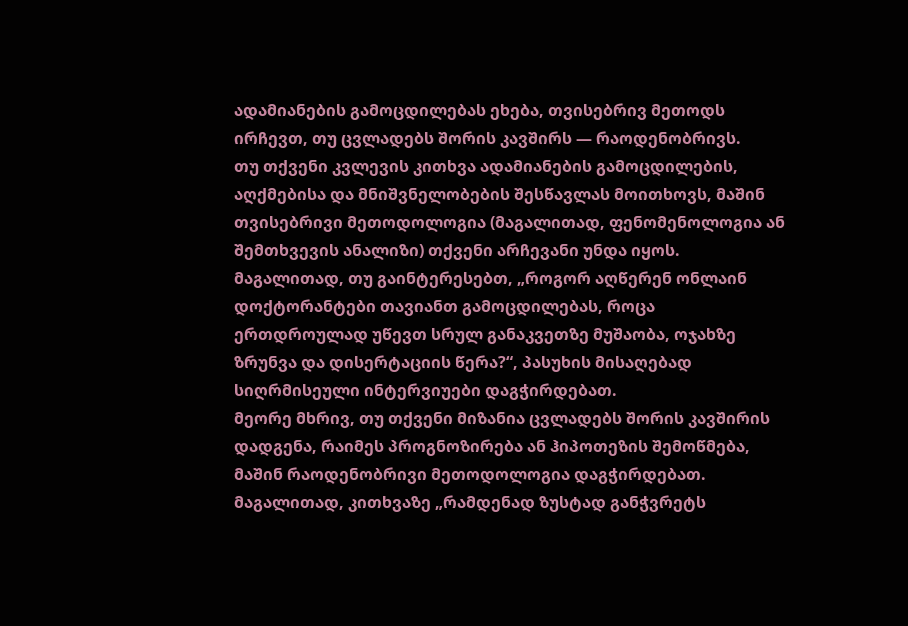ადამიანების გამოცდილებას ეხება, თვისებრივ მეთოდს ირჩევთ, თუ ცვლადებს შორის კავშირს — რაოდენობრივს.
თუ თქვენი კვლევის კითხვა ადამიანების გამოცდილების, აღქმებისა და მნიშვნელობების შესწავლას მოითხოვს, მაშინ თვისებრივი მეთოდოლოგია (მაგალითად, ფენომენოლოგია ან შემთხვევის ანალიზი) თქვენი არჩევანი უნდა იყოს. მაგალითად, თუ გაინტერესებთ, „როგორ აღწერენ ონლაინ დოქტორანტები თავიანთ გამოცდილებას, როცა ერთდროულად უწევთ სრულ განაკვეთზე მუშაობა, ოჯახზე ზრუნვა და დისერტაციის წერა?“, პასუხის მისაღებად სიღრმისეული ინტერვიუები დაგჭირდებათ.
მეორე მხრივ, თუ თქვენი მიზანია ცვლადებს შორის კავშირის დადგენა, რაიმეს პროგნოზირება ან ჰიპოთეზის შემოწმება, მაშინ რაოდენობრივი მეთოდოლოგია დაგჭირდებათ. მაგალითად, კითხვაზე „რამდენად ზუსტად განჭვრეტს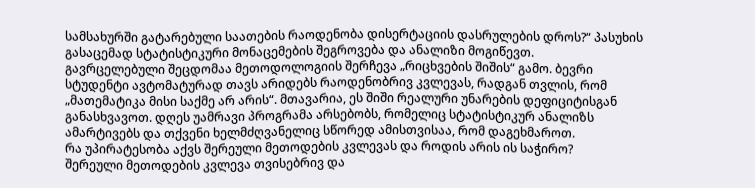სამსახურში გატარებული საათების რაოდენობა დისერტაციის დასრულების დროს?“ პასუხის გასაცემად სტატისტიკური მონაცემების შეგროვება და ანალიზი მოგიწევთ.
გავრცელებული შეცდომაა მეთოდოლოგიის შერჩევა „რიცხვების შიშის“ გამო. ბევრი სტუდენტი ავტომატურად თავს არიდებს რაოდენობრივ კვლევას, რადგან თვლის, რომ „მათემატიკა მისი საქმე არ არის“. მთავარია, ეს შიში რეალური უნარების დეფიციტისგან განასხვავოთ. დღეს უამრავი პროგრამა არსებობს, რომელიც სტატისტიკურ ანალიზს ამარტივებს და თქვენი ხელმძღვანელიც სწორედ ამისთვისაა, რომ დაგეხმაროთ.
რა უპირატესობა აქვს შერეული მეთოდების კვლევას და როდის არის ის საჭირო?
შერეული მეთოდების კვლევა თვისებრივ და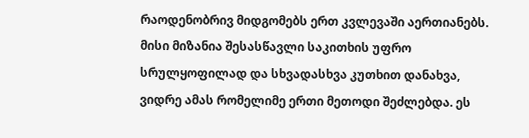რაოდენობრივ მიდგომებს ერთ კვლევაში აერთიანებს. მისი მიზანია შესასწავლი საკითხის უფრო სრულყოფილად და სხვადასხვა კუთხით დანახვა, ვიდრე ამას რომელიმე ერთი მეთოდი შეძლებდა. ეს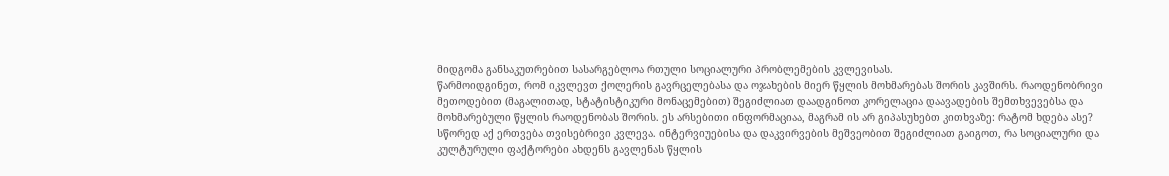მიდგომა განსაკუთრებით სასარგებლოა რთული სოციალური პრობლემების კვლევისას.
წარმოიდგინეთ, რომ იკვლევთ ქოლერის გავრცელებასა და ოჯახების მიერ წყლის მოხმარებას შორის კავშირს. რაოდენობრივი მეთოდებით (მაგალითად, სტატისტიკური მონაცემებით) შეგიძლიათ დაადგინოთ კორელაცია დაავადების შემთხვევებსა და მოხმარებული წყლის რაოდენობას შორის. ეს არსებითი ინფორმაციაა, მაგრამ ის არ გიპასუხებთ კითხვაზე: რატომ ხდება ასე?
სწორედ აქ ერთვება თვისებრივი კვლევა. ინტერვიუებისა და დაკვირვების მეშვეობით შეგიძლიათ გაიგოთ, რა სოციალური და კულტურული ფაქტორები ახდენს გავლენას წყლის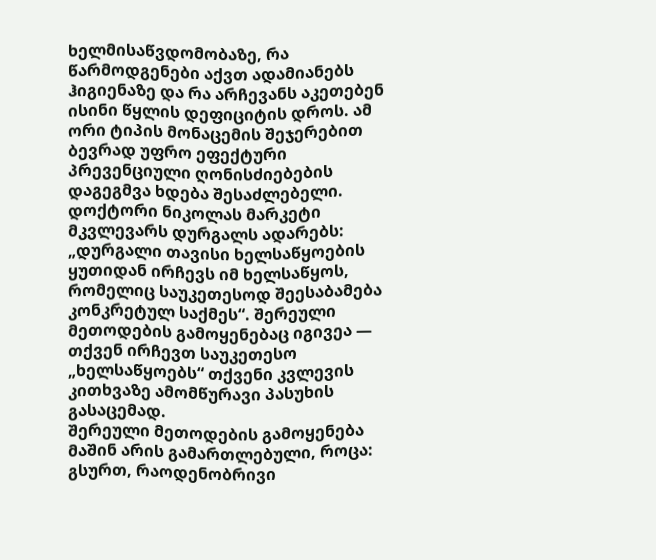ხელმისაწვდომობაზე, რა წარმოდგენები აქვთ ადამიანებს ჰიგიენაზე და რა არჩევანს აკეთებენ ისინი წყლის დეფიციტის დროს. ამ ორი ტიპის მონაცემის შეჯერებით ბევრად უფრო ეფექტური პრევენციული ღონისძიებების დაგეგმვა ხდება შესაძლებელი.
დოქტორი ნიკოლას მარკეტი მკვლევარს დურგალს ადარებს: „დურგალი თავისი ხელსაწყოების ყუთიდან ირჩევს იმ ხელსაწყოს, რომელიც საუკეთესოდ შეესაბამება კონკრეტულ საქმეს“. შერეული მეთოდების გამოყენებაც იგივეა — თქვენ ირჩევთ საუკეთესო „ხელსაწყოებს“ თქვენი კვლევის კითხვაზე ამომწურავი პასუხის გასაცემად.
შერეული მეთოდების გამოყენება მაშინ არის გამართლებული, როცა:
გსურთ, რაოდენობრივი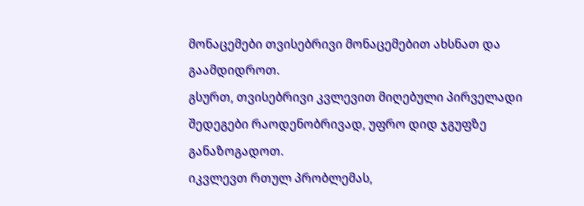მონაცემები თვისებრივი მონაცემებით ახსნათ და გაამდიდროთ.
გსურთ, თვისებრივი კვლევით მიღებული პირველადი შედეგები რაოდენობრივად, უფრო დიდ ჯგუფზე განაზოგადოთ.
იკვლევთ რთულ პრობლემას,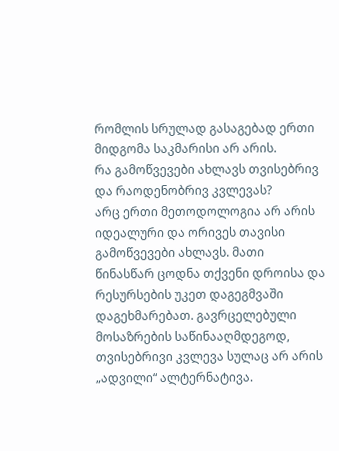რომლის სრულად გასაგებად ერთი მიდგომა საკმარისი არ არის.
რა გამოწვევები ახლავს თვისებრივ და რაოდენობრივ კვლევას?
არც ერთი მეთოდოლოგია არ არის იდეალური და ორივეს თავისი გამოწვევები ახლავს. მათი წინასწარ ცოდნა თქვენი დროისა და რესურსების უკეთ დაგეგმვაში დაგეხმარებათ. გავრცელებული მოსაზრების საწინააღმდეგოდ, თვისებრივი კვლევა სულაც არ არის „ადვილი“ ალტერნატივა.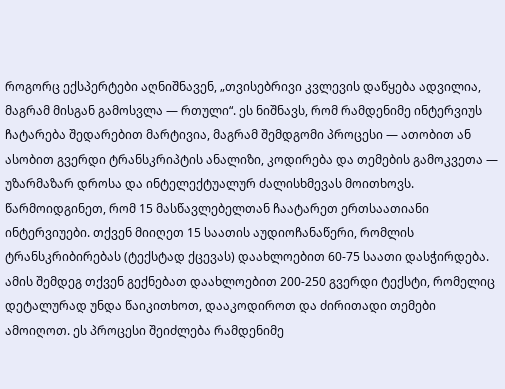როგორც ექსპერტები აღნიშნავენ, „თვისებრივი კვლევის დაწყება ადვილია, მაგრამ მისგან გამოსვლა — რთული“. ეს ნიშნავს, რომ რამდენიმე ინტერვიუს ჩატარება შედარებით მარტივია, მაგრამ შემდგომი პროცესი — ათობით ან ასობით გვერდი ტრანსკრიპტის ანალიზი, კოდირება და თემების გამოკვეთა — უზარმაზარ დროსა და ინტელექტუალურ ძალისხმევას მოითხოვს.
წარმოიდგინეთ, რომ 15 მასწავლებელთან ჩაატარეთ ერთსაათიანი ინტერვიუები. თქვენ მიიღეთ 15 საათის აუდიოჩანაწერი, რომლის ტრანსკრიბირებას (ტექსტად ქცევას) დაახლოებით 60-75 საათი დასჭირდება. ამის შემდეგ თქვენ გექნებათ დაახლოებით 200-250 გვერდი ტექსტი, რომელიც დეტალურად უნდა წაიკითხოთ, დააკოდიროთ და ძირითადი თემები ამოიღოთ. ეს პროცესი შეიძლება რამდენიმე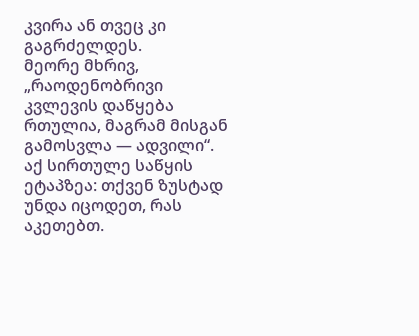კვირა ან თვეც კი გაგრძელდეს.
მეორე მხრივ, „რაოდენობრივი კვლევის დაწყება რთულია, მაგრამ მისგან გამოსვლა — ადვილი“. აქ სირთულე საწყის ეტაპზეა: თქვენ ზუსტად უნდა იცოდეთ, რას აკეთებთ.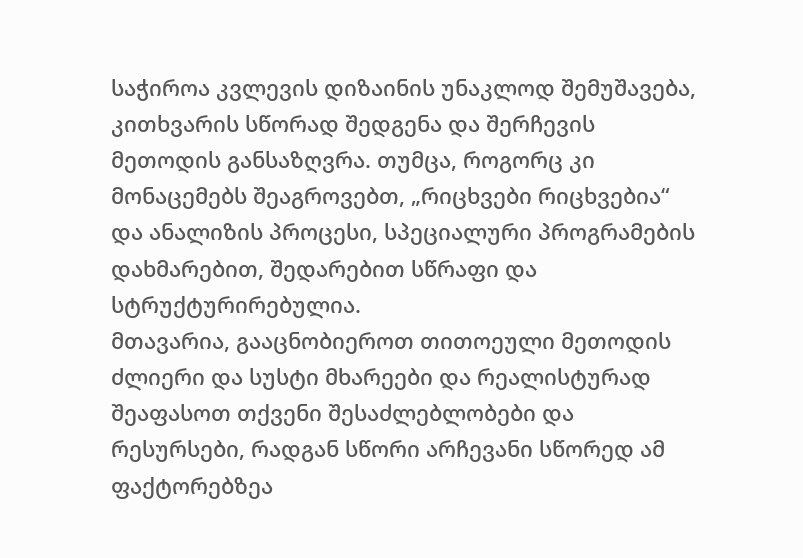საჭიროა კვლევის დიზაინის უნაკლოდ შემუშავება, კითხვარის სწორად შედგენა და შერჩევის მეთოდის განსაზღვრა. თუმცა, როგორც კი მონაცემებს შეაგროვებთ, „რიცხვები რიცხვებია“ და ანალიზის პროცესი, სპეციალური პროგრამების დახმარებით, შედარებით სწრაფი და სტრუქტურირებულია.
მთავარია, გააცნობიეროთ თითოეული მეთოდის ძლიერი და სუსტი მხარეები და რეალისტურად შეაფასოთ თქვენი შესაძლებლობები და რესურსები, რადგან სწორი არჩევანი სწორედ ამ ფაქტორებზეა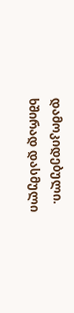დამოკიდებული.
ხშირად დასმული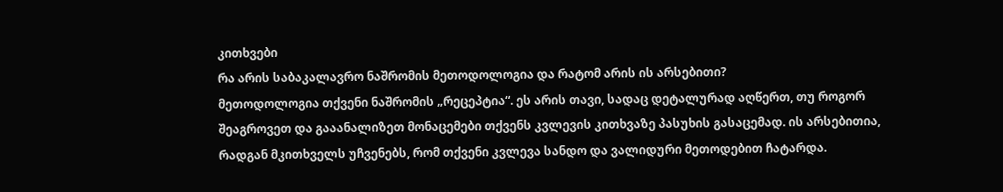კითხვები
რა არის საბაკალავრო ნაშრომის მეთოდოლოგია და რატომ არის ის არსებითი?
მეთოდოლოგია თქვენი ნაშრომის „რეცეპტია“. ეს არის თავი, სადაც დეტალურად აღწერთ, თუ როგორ შეაგროვეთ და გააანალიზეთ მონაცემები თქვენს კვლევის კითხვაზე პასუხის გასაცემად. ის არსებითია, რადგან მკითხველს უჩვენებს, რომ თქვენი კვლევა სანდო და ვალიდური მეთოდებით ჩატარდა.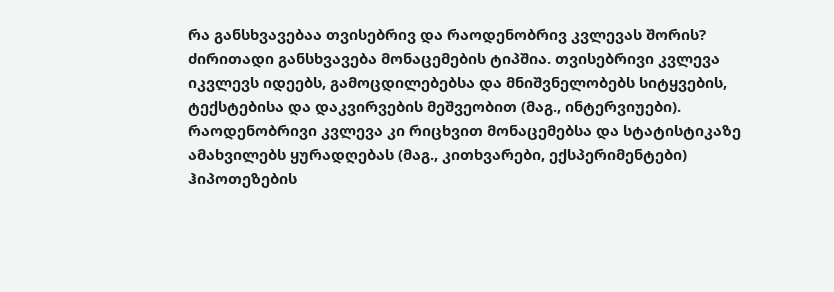რა განსხვავებაა თვისებრივ და რაოდენობრივ კვლევას შორის?
ძირითადი განსხვავება მონაცემების ტიპშია. თვისებრივი კვლევა იკვლევს იდეებს, გამოცდილებებსა და მნიშვნელობებს სიტყვების, ტექსტებისა და დაკვირვების მეშვეობით (მაგ., ინტერვიუები). რაოდენობრივი კვლევა კი რიცხვით მონაცემებსა და სტატისტიკაზე ამახვილებს ყურადღებას (მაგ., კითხვარები, ექსპერიმენტები) ჰიპოთეზების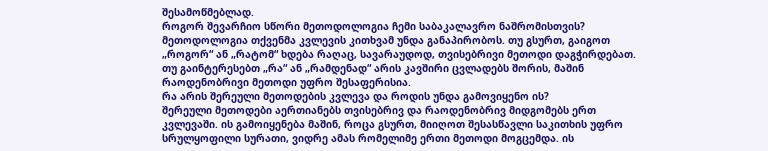შესამოწმებლად.
როგორ შევარჩიო სწორი მეთოდოლოგია ჩემი საბაკალავრო ნაშრომისთვის?
მეთოდოლოგია თქვენმა კვლევის კითხვამ უნდა განაპირობოს. თუ გსურთ, გაიგოთ „როგორ“ ან „რატომ“ ხდება რაღაც, სავარაუდოდ, თვისებრივი მეთოდი დაგჭირდებათ. თუ გაინტერესებთ „რა“ ან „რამდენად“ არის კავშირი ცვლადებს შორის, მაშინ რაოდენობრივი მეთოდი უფრო შესაფერისია.
რა არის შერეული მეთოდების კვლევა და როდის უნდა გამოვიყენო ის?
შერეული მეთოდები აერთიანებს თვისებრივ და რაოდენობრივ მიდგომებს ერთ კვლევაში. ის გამოიყენება მაშინ, როცა გსურთ, მიიღოთ შესასწავლი საკითხის უფრო სრულყოფილი სურათი, ვიდრე ამას რომელიმე ერთი მეთოდი მოგცემდა. ის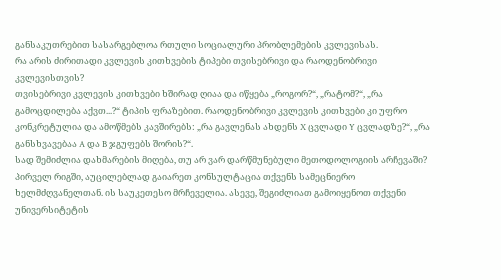განსაკუთრებით სასარგებლოა რთული სოციალური პრობლემების კვლევისას.
რა არის ძირითადი კვლევის კითხვების ტიპები თვისებრივი და რაოდენობრივი კვლევისთვის?
თვისებრივი კვლევის კითხვები ხშირად ღიაა და იწყება „როგორ?“, „რატომ?“, „რა გამოცდილება აქვთ...?“ ტიპის ფრაზებით. რაოდენობრივი კვლევის კითხვები კი უფრო კონკრეტულია და ამოწმებს კავშირებს: „რა გავლენას ახდენს X ცვლადი Y ცვლადზე?“, „რა განსხვავებაა A და B ჯგუფებს შორის?“.
სად შემიძლია დახმარების მიღება, თუ არ ვარ დარწმუნებული მეთოდოლოგიის არჩევაში?
პირველ რიგში, აუცილებლად გაიარეთ კონსულტაცია თქვენს სამეცნიერო ხელმძღვანელთან. ის საუკეთესო მრჩეველია. ასევე, შეგიძლიათ გამოიყენოთ თქვენი უნივერსიტეტის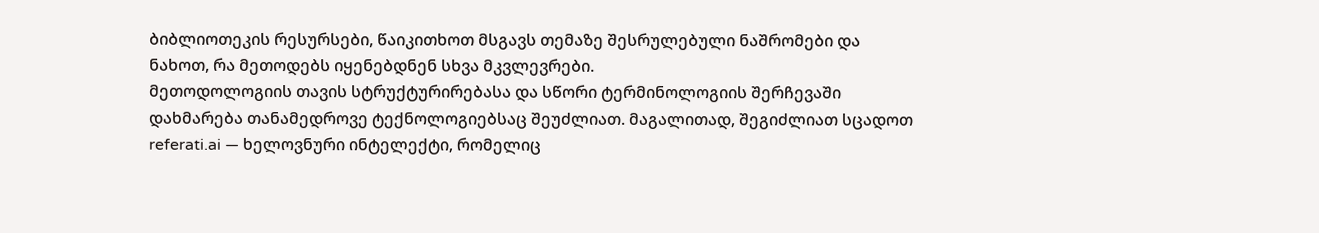ბიბლიოთეკის რესურსები, წაიკითხოთ მსგავს თემაზე შესრულებული ნაშრომები და ნახოთ, რა მეთოდებს იყენებდნენ სხვა მკვლევრები.
მეთოდოლოგიის თავის სტრუქტურირებასა და სწორი ტერმინოლოგიის შერჩევაში დახმარება თანამედროვე ტექნოლოგიებსაც შეუძლიათ. მაგალითად, შეგიძლიათ სცადოთ referati.ai — ხელოვნური ინტელექტი, რომელიც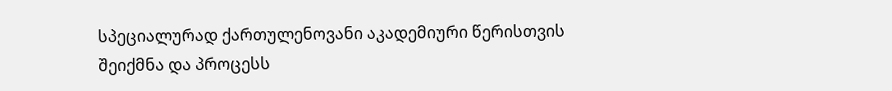სპეციალურად ქართულენოვანი აკადემიური წერისთვის შეიქმნა და პროცესს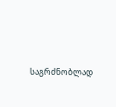საგრძნობლად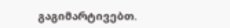გაგიმარტივებთ.